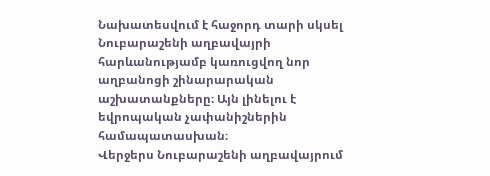Նախատեսվում է հաջորդ տարի սկսել Նուբարաշենի աղբավայրի հարևանությամբ կառուցվող նոր աղբանոցի շինարարական աշխատանքները։ Այն լինելու է եվրոպական չափանիշներին համապատասխան։
Վերջերս Նուբարաշենի աղբավայրում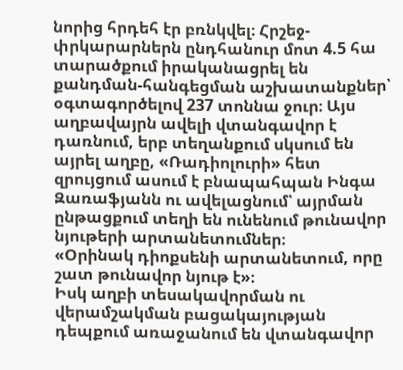նորից հրդեհ էր բռնկվել։ Հրշեջ-փրկարարներն ընդհանուր մոտ 4.5 հա տարածքում իրականացրել են քանդման-հանգեցման աշխատանքներ՝ օգտագործելով 237 տոննա ջուր։ Այս աղբավայրն ավելի վտանգավոր է դառնում, երբ տեղանքում սկսում են այրել աղբը, «Ռադիոլուրի» հետ զրույցում ասում է բնապահպան Ինգա Զառաֆյանն ու ավելացնում՝ այրման ընթացքում տեղի են ունենում թունավոր նյութերի արտանետումներ։
«Օրինակ դիոքսենի արտանետում, որը շատ թունավոր նյութ է»։
Իսկ աղբի տեսակավորման ու վերամշակման բացակայության դեպքում առաջանում են վտանգավոր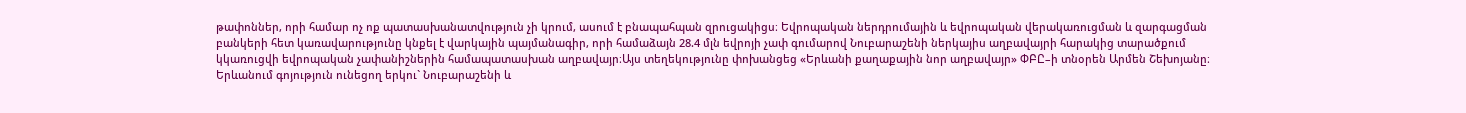թափոններ, որի համար ոչ ոք պատասխանատվություն չի կրում, ասում է բնապահպան զրուցակիցս։ Եվրոպական ներդրումային և եվրոպական վերակառուցման և զարգացման բանկերի հետ կառավարությունը կնքել է վարկային պայմանագիր, որի համաձայն 28.4 մլն եվրոյի չափ գումարով Նուբարաշենի ներկայիս աղբավայրի հարակից տարածքում կկառուցվի եվրոպական չափանիշներին համապատասխան աղբավայր։Այս տեղեկությունը փոխանցեց «Երևանի քաղաքային նոր աղբավայր» ՓԲԸ–ի տնօրեն Արմեն Շեխոյանը։ Երևանում գոյություն ունեցող երկու` Նուբարաշենի և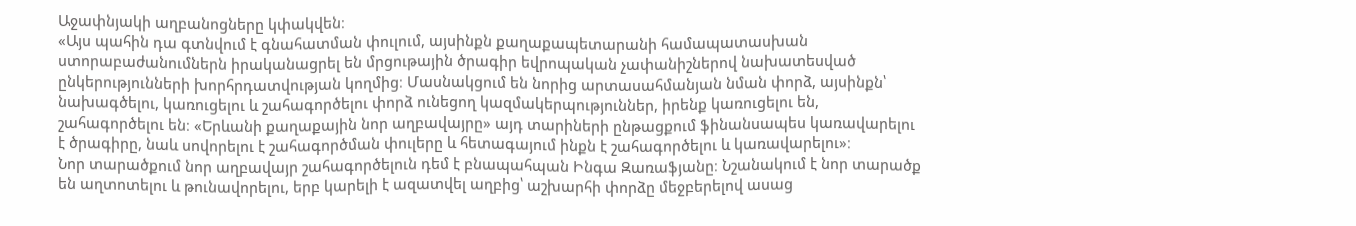Աջափնյակի աղբանոցները կփակվեն։
«Այս պահին դա գտնվում է գնահատման փուլում, այսինքն քաղաքապետարանի համապատասխան ստորաբաժանումներն իրականացրել են մրցութային ծրագիր եվրոպական չափանիշներով նախատեսված ընկերությունների խորհրդատվության կողմից։ Մասնակցում են նորից արտասահմանյան նման փորձ, այսինքն՝ նախագծելու, կառուցելու և շահագործելու փորձ ունեցող կազմակերպություններ, իրենք կառուցելու են, շահագործելու են։ «Երևանի քաղաքային նոր աղբավայրը» այդ տարիների ընթացքում ֆինանսապես կառավարելու է ծրագիրը, նաև սովորելու է շահագործման փուլերը և հետագայում ինքն է շահագործելու և կառավարելու»։
Նոր տարածքում նոր աղբավայր շահագործելուն դեմ է բնապահպան Ինգա Զառաֆյանը։ Նշանակում է նոր տարածք են աղտոտելու և թունավորելու, երբ կարելի է ազատվել աղբից՝ աշխարհի փորձը մեջբերելով ասաց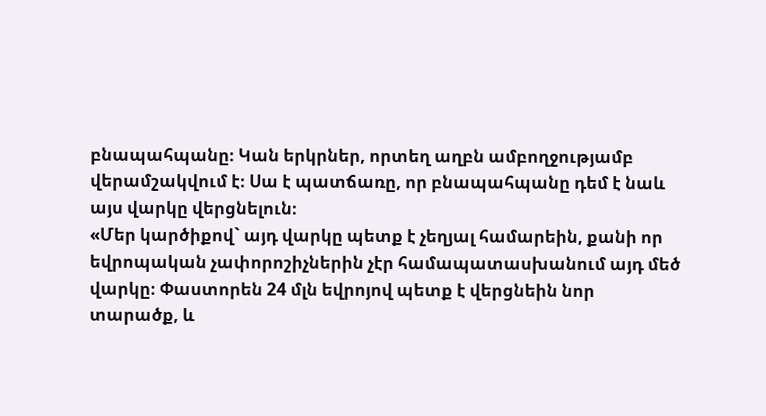բնապահպանը։ Կան երկրներ, որտեղ աղբն ամբողջությամբ վերամշակվում է։ Սա է պատճառը, որ բնապահպանը դեմ է նաև այս վարկը վերցնելուն։
«Մեր կարծիքով` այդ վարկը պետք է չեղյալ համարեին, քանի որ եվրոպական չափորոշիչներին չէր համապատասխանում այդ մեծ վարկը։ Փաստորեն 24 մլն եվրոյով պետք է վերցնեին նոր տարածք, և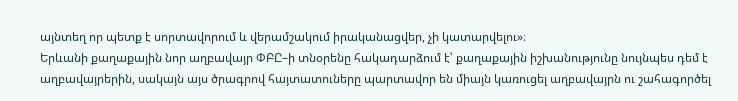այնտեղ որ պետք է սորտավորում և վերամշակում իրականացվեր, չի կատարվելու»։
Երևանի քաղաքային նոր աղբավայր ՓԲԸ–ի տնօրենը հակադարձում է՝ քաղաքային իշխանությունը նույնպես դեմ է աղբավայրերին, սակայն այս ծրագրով հայտատուները պարտավոր են միայն կառուցել աղբավայրն ու շահագործել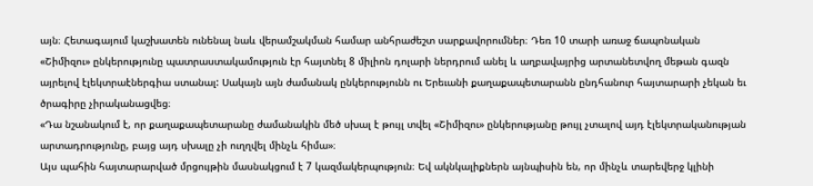այն։ Հետագայում կաշխատեն ունենալ նաև վերամշակման համար անհրաժեշտ սարքավորումներ։ Դեռ 10 տարի առաջ ճապոնական «Շիմիզու» ընկերությունը պատրաստակամություն էր հայտնել 8 միլիոն դոլարի ներդրում անել և աղբավայրից արտանետվող մեթան գազն այրելով էլեկտրաէներգիա ստանալ: Սակայն այն ժամանակ ընկերությունն ու Երեւանի քաղաքապետարանն ընդհանուր հայտարարի չեկան եւ ծրագիրը չիրականացվեց։
«Դա նշանակում է, որ քաղաքապետարանը ժամանակին մեծ սխալ է թույլ տվել «Շիմիզու» ընկերությանը թույլ չտալով այդ էլեկտրականության արտադրությունը, բայց այդ սխալը չի ուղղվել մինչև հիմա»։
Այս պահին հայտարարված մրցույթին մասնակցում է 7 կազմակերպություն։ Եվ ակնկալիքներն այնպիսին են, որ մինչև տարեվերջ կլինի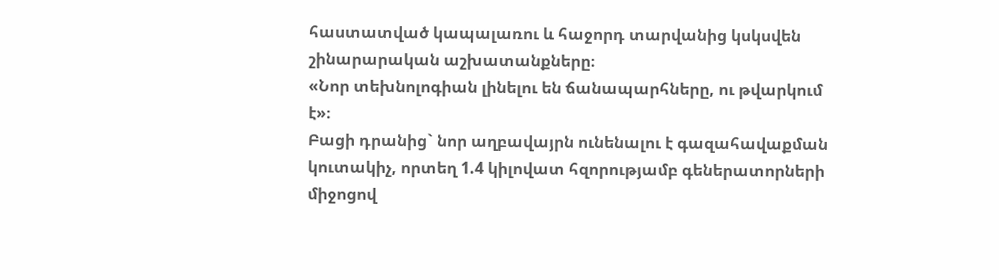հաստատված կապալառու և հաջորդ տարվանից կսկսվեն շինարարական աշխատանքները։
«Նոր տեխնոլոգիան լինելու են ճանապարհները, ու թվարկում է»։
Բացի դրանից` նոր աղբավայրն ունենալու է գազահավաքման կուտակիչ, որտեղ 1.4 կիլովատ հզորությամբ գեներատորների միջոցով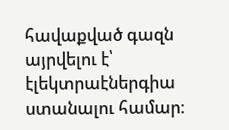հավաքված գազն այրվելու է՝ էլեկտրաէներգիա ստանալու համար։